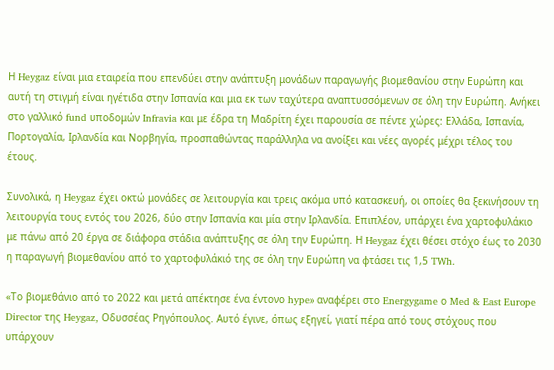Η Heygaz είναι μια εταιρεία που επενδύει στην ανάπτυξη μονάδων παραγωγής βιομεθανίου στην Ευρώπη και αυτή τη στιγμή είναι ηγέτιδα στην Ισπανία και μια εκ των ταχύτερα αναπτυσσόμενων σε όλη την Ευρώπη. Ανήκει στο γαλλικό fund υποδομών Infravia και με έδρα τη Μαδρίτη έχει παρουσία σε πέντε χώρες: Ελλάδα, Ισπανία, Πορτογαλία, Ιρλανδία και Νορβηγία, προσπαθώντας παράλληλα να ανοίξει και νέες αγορές μέχρι τέλος του έτους.

Συνολικά, η Heygaz έχει οκτώ μονάδες σε λειτουργία και τρεις ακόμα υπό κατασκευή, οι οποίες θα ξεκινήσουν τη λειτουργία τους εντός του 2026, δύο στην Ισπανία και μία στην Ιρλανδία. Επιπλέον, υπάρχει ένα χαρτοφυλάκιο με πάνω από 20 έργα σε διάφορα στάδια ανάπτυξης σε όλη την Ευρώπη. Η Heygaz έχει θέσει στόχο έως το 2030 η παραγωγή βιομεθανίου από το χαρτοφυλάκιό της σε όλη την Ευρώπη να φτάσει τις 1,5 TWh.

«Το βιομεθάνιο από το 2022 και μετά απέκτησε ένα έντονο hype» αναφέρει στο Energygame ο Med & East Europe Director της Heygaz, Οδυσσέας Ρηγόπουλος. Αυτό έγινε, όπως εξηγεί, γιατί πέρα από τους στόχους που υπάρχουν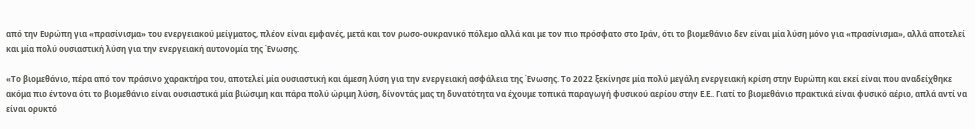από την Ευρώπη για «πρασίνισμα» του ενεργειακού μείγματος, πλέον είναι εμφανές, μετά και τον ρωσο-ουκρανικό πόλεμο αλλά και με τον πιο πρόσφατο στο Ιράν, ότι το βιομεθάνιο δεν είναι μία λύση μόνο για «πρασίνισμα», αλλά αποτελεί και μία πολύ ουσιαστική λύση για την ενεργειακή αυτονομία της Ένωσης.

«Το βιομεθάνιο, πέρα από τον πράσινο χαρακτήρα του, αποτελεί μία ουσιαστική και άμεση λύση για την ενεργειακή ασφάλεια της Ένωσης. Το 2022 ξεκίνησε μία πολύ μεγάλη ενεργειακή κρίση στην Ευρώπη και εκεί είναι που αναδείχθηκε ακόμα πιο έντονα ότι το βιομεθάνιο είναι ουσιαστικά μία βιώσιμη και πάρα πολύ ώριμη λύση, δίνοντάς μας τη δυνατότητα να έχουμε τοπικά παραγωγή φυσικού αερίου στην Ε.Ε.. Γιατί το βιομεθάνιο πρακτικά είναι φυσικό αέριο, απλά αντί να είναι ορυκτό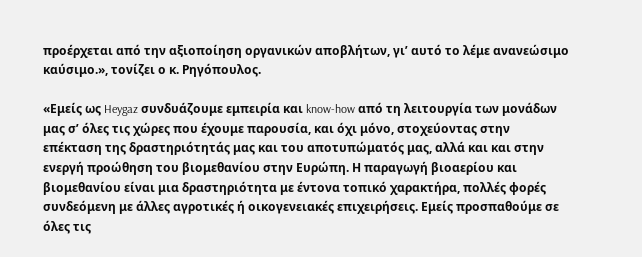προέρχεται από την αξιοποίηση οργανικών αποβλήτων, γι’ αυτό το λέμε ανανεώσιμο καύσιμο.», τονίζει ο κ. Ρηγόπουλος.

«Εμείς ως Heygaz συνδυάζουμε εμπειρία και know-how από τη λειτουργία των μονάδων μας σ’ όλες τις χώρες που έχουμε παρουσία, και όχι μόνο, στοχεύοντας στην επέκταση της δραστηριότητάς μας και του αποτυπώματός μας, αλλά και και στην ενεργή προώθηση του βιομεθανίου στην Ευρώπη. Η παραγωγή βιοαερίου και βιομεθανίου είναι μια δραστηριότητα με έντονα τοπικό χαρακτήρα, πολλές φορές συνδεόμενη με άλλες αγροτικές ή οικογενειακές επιχειρήσεις. Εμείς προσπαθούμε σε όλες τις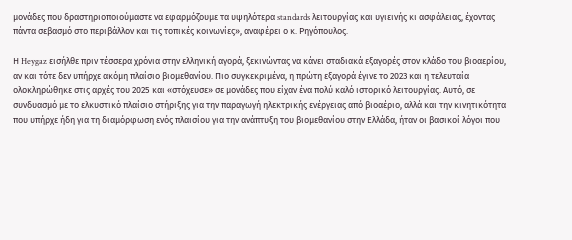μονάδες που δραστηριοποιούμαστε να εφαρμόζουμε τα υψηλότερα standards λειτουργίας και υγιεινής κι ασφάλειας, έχοντας πάντα σεβασμό στο περιβάλλον και τις τοπικές κοινωνίες», αναφέρει ο κ. Ρηγόπουλος.

Η Heygaz εισήλθε πριν τέσσερα χρόνια στην ελληνική αγορά, ξεκινώντας να κάνει σταδιακά εξαγορές στον κλάδο του βιοαερίου, αν και τότε δεν υπήρχε ακόμη πλαίσιο βιομεθανίου. Πιο συγκεκριμένα, η πρώτη εξαγορά έγινε το 2023 και η τελευταία ολοκληρώθηκε στις αρχές του 2025 και «στόχευσε» σε μονάδες που είχαν ένα πολύ καλό ιστορικό λειτουργίας. Αυτό, σε συνδυασμό με το ελκυστικό πλαίσιο στήριξης για την παραγωγή ηλεκτρικής ενέργειας από βιοαέριο, αλλά και την κινητικότητα που υπήρχε ήδη για τη διαμόρφωση ενός πλαισίου για την ανάπτυξη του βιομεθανίου στην Ελλάδα, ήταν οι βασικοί λόγοι που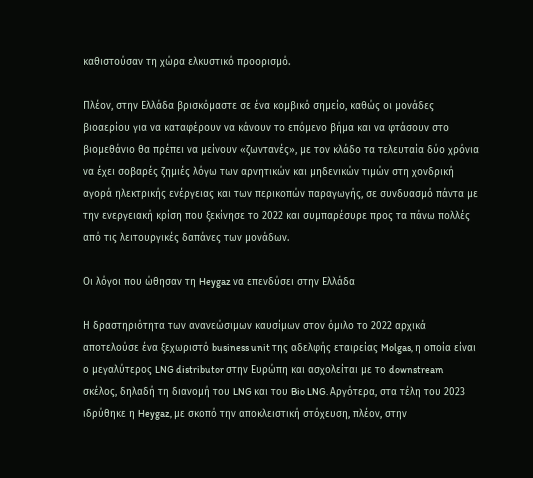καθιστούσαν τη χώρα ελκυστικό προορισμό.

Πλέον, στην Ελλάδα βρισκόμαστε σε ένα κομβικό σημείο, καθώς οι μονάδες βιοαερίου για να καταφέρουν να κάνουν το επόμενο βήμα και να φτάσουν στο βιομεθάνιο θα πρέπει να μείνουν «ζωντανές», με τον κλάδο τα τελευταία δύο χρόνια να έχει σοβαρές ζημιές λόγω των αρνητικών και μηδενικών τιμών στη χονδρική αγορά ηλεκτρικής ενέργειας και των περικοπών παραγωγής, σε συνδυασμό πάντα με την ενεργειακή κρίση που ξεκίνησε το 2022 και συμπαρέσυρε προς τα πάνω πολλές από τις λειτουργικές δαπάνες των μονάδων.

Οι λόγοι που ώθησαν τη Heygaz να επενδύσει στην Ελλάδα

Η δραστηριότητα των ανανεώσιμων καυσίμων στον όμιλο το 2022 αρχικά αποτελούσε ένα ξεχωριστό business unit της αδελφής εταιρείας Molgas, η οποία είναι ο μεγαλύτερος LNG distributor στην Ευρώπη και ασχολείται με το downstream σκέλος, δηλαδή τη διανομή του LNG και του Bio LNG. Αργότερα, στα τέλη του 2023 ιδρύθηκε η Heygaz, με σκοπό την αποκλειστική στόχευση, πλέον, στην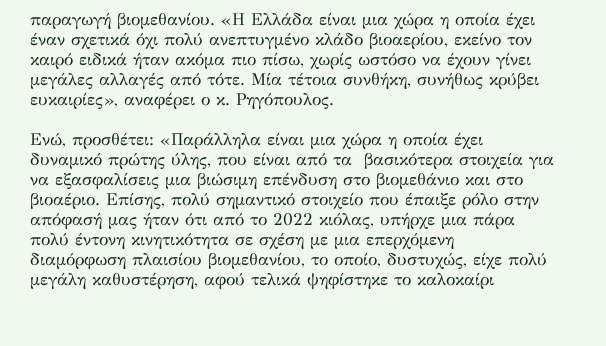παραγωγή βιομεθανίου. «Η Ελλάδα είναι μια χώρα η οποία έχει έναν σχετικά όχι πολύ ανεπτυγμένο κλάδο βιοαερίου, εκείνο τον καιρό ειδικά ήταν ακόμα πιο πίσω, χωρίς ωστόσο να έχουν γίνει μεγάλες αλλαγές από τότε. Μία τέτοια συνθήκη, συνήθως κρύβει ευκαιρίες», αναφέρει ο κ. Ρηγόπουλος.

Ενώ, προσθέτει: «Παράλληλα είναι μια χώρα η οποία έχει δυναμικό πρώτης ύλης, που είναι από τα  βασικότερα στοιχεία για να εξασφαλίσεις μια βιώσιμη επένδυση στο βιομεθάνιο και στο βιοαέριο. Επίσης, πολύ σημαντικό στοιχείο που έπαιξε ρόλο στην απόφασή μας ήταν ότι από το 2022 κιόλας, υπήρχε μια πάρα πολύ έντονη κινητικότητα σε σχέση με μια επερχόμενη διαμόρφωση πλαισίου βιομεθανίου, το οποίο, δυστυχώς, είχε πολύ μεγάλη καθυστέρηση, αφού τελικά ψηφίστηκε το καλοκαίρι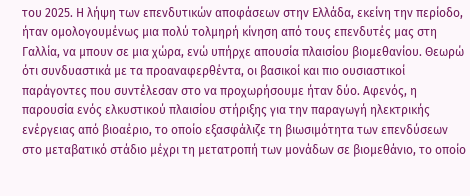του 2025. Η λήψη των επενδυτικών αποφάσεων στην Ελλάδα, εκείνη την περίοδο, ήταν ομολογουμένως μια πολύ τολμηρή κίνηση από τους επενδυτές μας στη Γαλλία, να μπουν σε μια χώρα, ενώ υπήρχε απουσία πλαισίου βιομεθανίου. Θεωρώ ότι συνδυαστικά με τα προαναφερθέντα, οι βασικοί και πιο ουσιαστικοί παράγοντες που συντέλεσαν στο να προχωρήσουμε ήταν δύο. Αφενός, η παρουσία ενός ελκυστικού πλαισίου στήριξης για την παραγωγή ηλεκτρικής ενέργειας από βιοαέριο, το οποίο εξασφάλιζε τη βιωσιμότητα των επενδύσεων στο μεταβατικό στάδιο μέχρι τη μετατροπή των μονάδων σε βιομεθάνιο, το οποίο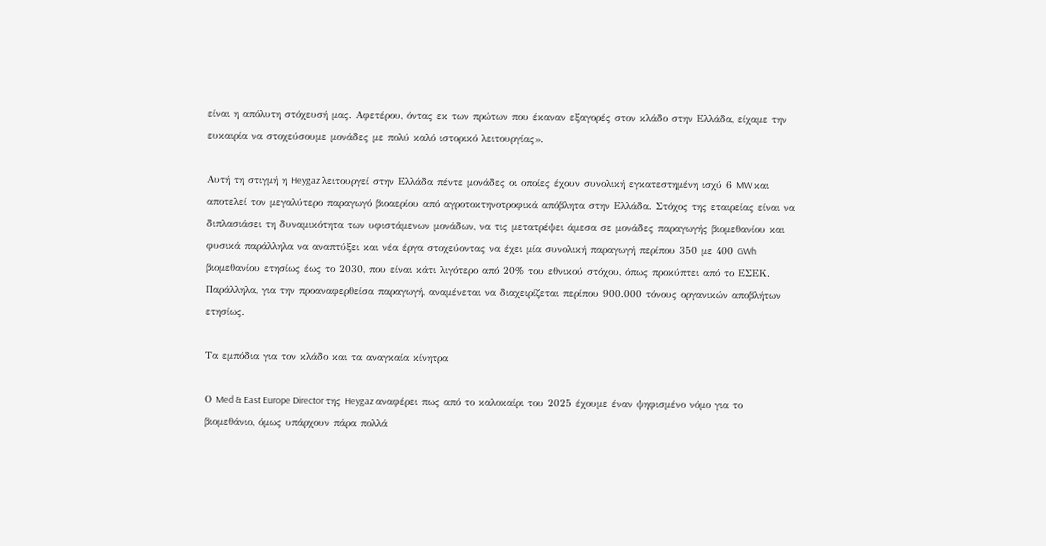είναι η απόλυτη στόχευσή μας. Αφετέρου, όντας εκ των πρώτων που έκαναν εξαγορές στον κλάδο στην Ελλάδα, είχαμε την ευκαιρία να στοχεύσουμε μονάδες με πολύ καλό ιστορικό λειτουργίας».

Αυτή τη στιγμή η Heygaz λειτουργεί στην Ελλάδα πέντε μονάδες οι οποίες έχουν συνολική εγκατεστημένη ισχύ 6 MW και αποτελεί τον μεγαλύτερο παραγωγό βιοαερίου από αγροτοκτηνοτροφικά απόβλητα στην Ελλάδα. Στόχος της εταιρείας είναι να διπλασιάσει τη δυναμικότητα των υφιστάμενων μονάδων, να τις μετατρέψει άμεσα σε μονάδες παραγωγής βιομεθανίου και φυσικά παράλληλα να αναπτύξει και νέα έργα στοχεύοντας να έχει μία συνολική παραγωγή περίπου 350 με 400 GWh βιομεθανίου ετησίως έως το 2030, που είναι κάτι λιγότερο από 20% του εθνικού στόχου, όπως προκύπτει από το ΕΣΕΚ. Παράλληλα, για την προαναφερθείσα παραγωγή, αναμένεται να διαχειρίζεται περίπου 900.000 τόνους οργανικών αποβλήτων ετησίως.

Τα εμπόδια για τον κλάδο και τα αναγκαία κίνητρα

Ο Med & East Europe Director της Heygaz αναφέρει πως από το καλοκαίρι του 2025 έχουμε έναν ψηφισμένο νόμο για το βιομεθάνιο, όμως υπάρχουν πάρα πολλά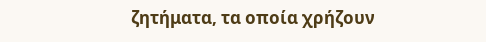ζητήματα, τα οποία χρήζουν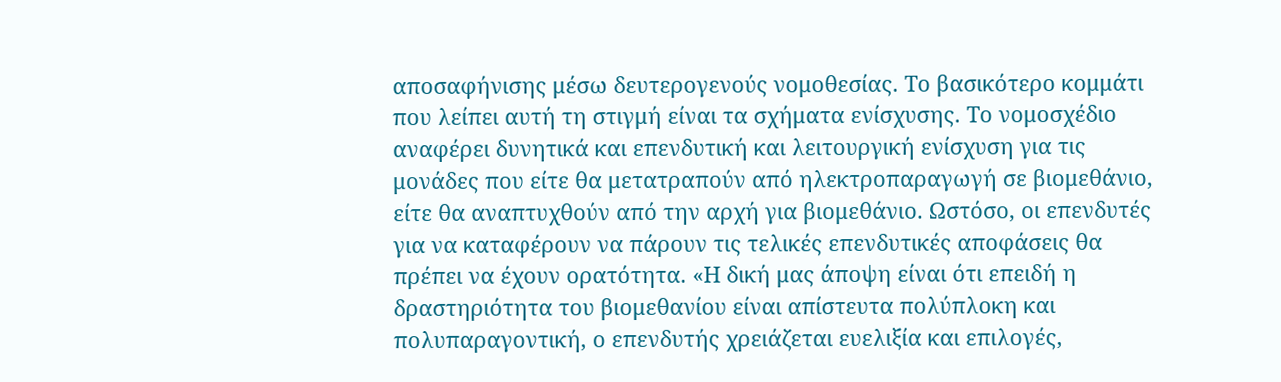αποσαφήνισης μέσω δευτερογενούς νομοθεσίας. Το βασικότερο κομμάτι που λείπει αυτή τη στιγμή είναι τα σχήματα ενίσχυσης. Το νομοσχέδιο αναφέρει δυνητικά και επενδυτική και λειτουργική ενίσχυση για τις μονάδες που είτε θα μετατραπούν από ηλεκτροπαραγωγή σε βιομεθάνιο, είτε θα αναπτυχθούν από την αρχή για βιομεθάνιο. Ωστόσο, οι επενδυτές για να καταφέρουν να πάρουν τις τελικές επενδυτικές αποφάσεις θα πρέπει να έχουν ορατότητα. «Η δική μας άποψη είναι ότι επειδή η δραστηριότητα του βιομεθανίου είναι απίστευτα πολύπλοκη και πολυπαραγοντική, ο επενδυτής χρειάζεται ευελιξία και επιλογές,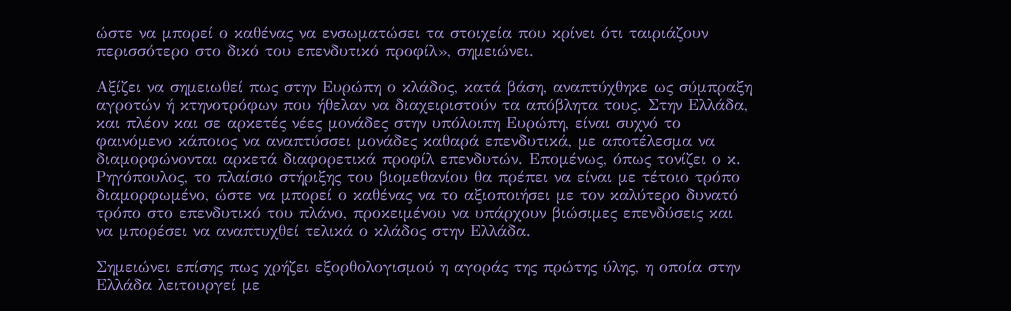ώστε να μπορεί ο καθένας να ενσωματώσει τα στοιχεία που κρίνει ότι ταιριάζουν περισσότερο στο δικό του επενδυτικό προφίλ», σημειώνει.

Αξίζει να σημειωθεί πως στην Ευρώπη ο κλάδος, κατά βάση, αναπτύχθηκε ως σύμπραξη αγροτών ή κτηνοτρόφων που ήθελαν να διαχειριστούν τα απόβλητα τους. Στην Ελλάδα, και πλέον και σε αρκετές νέες μονάδες στην υπόλοιπη Ευρώπη, είναι συχνό το φαινόμενο κάποιος να αναπτύσσει μονάδες καθαρά επενδυτικά, με αποτέλεσμα να διαμορφώνονται αρκετά διαφορετικά προφίλ επενδυτών. Επομένως, όπως τονίζει ο κ. Ρηγόπουλος, το πλαίσιο στήριξης του βιομεθανίου θα πρέπει να είναι με τέτοιο τρόπο διαμορφωμένο, ώστε να μπορεί ο καθένας να το αξιοποιήσει με τον καλύτερο δυνατό τρόπο στο επενδυτικό του πλάνο, προκειμένου να υπάρχουν βιώσιμες επενδύσεις και να μπορέσει να αναπτυχθεί τελικά ο κλάδος στην Ελλάδα.

Σημειώνει επίσης πως χρήζει εξορθολογισμού η αγοράς της πρώτης ύλης, η οποία στην Ελλάδα λειτουργεί με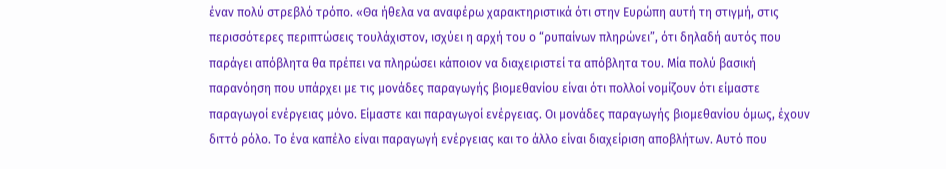έναν πολύ στρεβλό τρόπο. «Θα ήθελα να αναφέρω χαρακτηριστικά ότι στην Ευρώπη αυτή τη στιγμή, στις περισσότερες περιπτώσεις τουλάχιστον, ισχύει η αρχή του ο “ρυπαίνων πληρώνει”, ότι δηλαδή αυτός που παράγει απόβλητα θα πρέπει να πληρώσει κάποιον να διαχειριστεί τα απόβλητα του. Μία πολύ βασική παρανόηση που υπάρχει με τις μονάδες παραγωγής βιομεθανίου είναι ότι πολλοί νομίζουν ότι είμαστε παραγωγοί ενέργειας μόνο. Είμαστε και παραγωγοί ενέργειας. Οι μονάδες παραγωγής βιομεθανίου όμως, έχουν διττό ρόλο. Το ένα καπέλο είναι παραγωγή ενέργειας και το άλλο είναι διαχείριση αποβλήτων. Αυτό που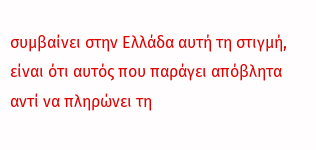συμβαίνει στην Ελλάδα αυτή τη στιγμή, είναι ότι αυτός που παράγει απόβλητα αντί να πληρώνει τη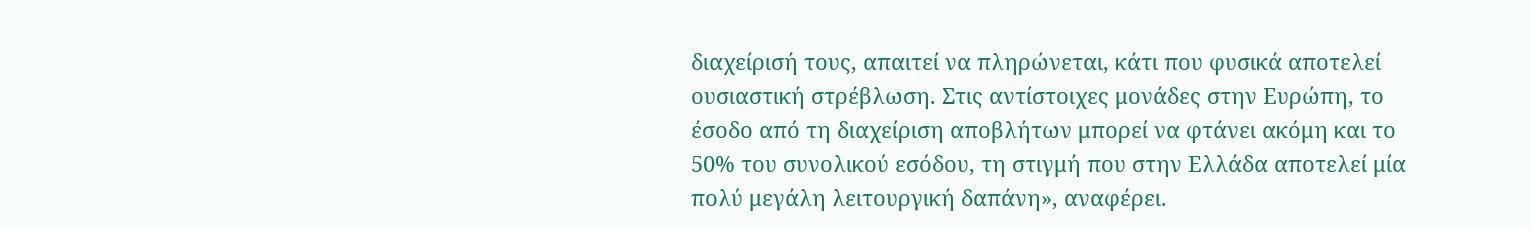διαχείρισή τους, απαιτεί να πληρώνεται, κάτι που φυσικά αποτελεί ουσιαστική στρέβλωση. Στις αντίστοιχες μονάδες στην Ευρώπη, το έσοδο από τη διαχείριση αποβλήτων μπορεί να φτάνει ακόμη και το 50% του συνολικού εσόδου, τη στιγμή που στην Ελλάδα αποτελεί μία πολύ μεγάλη λειτουργική δαπάνη», αναφέρει.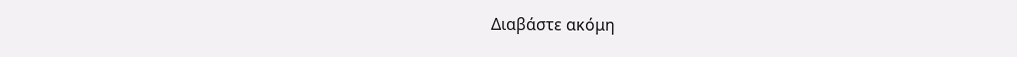Διαβάστε ακόμη